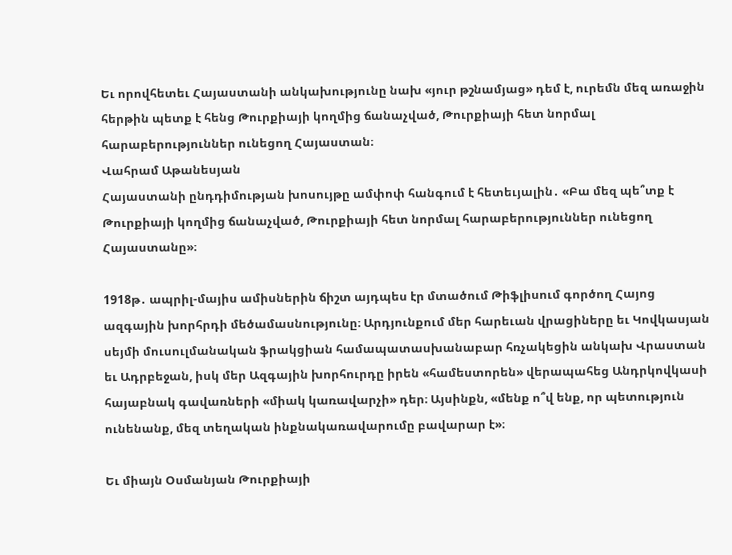Եւ որովհետեւ Հայաստանի անկախությունը նախ «յուր թշնամյաց» դեմ է, ուրեմն մեզ առաջին հերթին պետք է հենց Թուրքիայի կողմից ճանաչված, Թուրքիայի հետ նորմալ հարաբերություններ ունեցող Հայաստան։
Վահրամ Աթանեսյան
Հայաստանի ընդդիմության խոսույթը ամփոփ հանգում է հետեւյալին․ «Բա մեզ պե՞տք է Թուրքիայի կողմից ճանաչված, Թուրքիայի հետ նորմալ հարաբերություններ ունեցող Հայաստանը»։

1918թ․ ապրիլ-մայիս ամիսներին ճիշտ այդպես էր մտածում Թիֆլիսում գործող Հայոց ազգային խորհրդի մեծամասնությունը։ Արդյունքում մեր հարեւան վրացիները եւ Կովկասյան սեյմի մուսուլմանական ֆրակցիան համապատասխանաբար հռչակեցին անկախ Վրաստան եւ Ադրբեջան, իսկ մեր Ազգային խորհուրդը իրեն «համեստորեն» վերապահեց Անդրկովկասի հայաբնակ գավառների «միակ կառավարչի» դեր։ Այսինքն, «մենք ո՞վ ենք, որ պետություն ունենանք, մեզ տեղական ինքնակառավարումը բավարար է»։

Եւ միայն Օսմանյան Թուրքիայի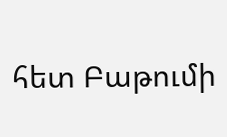հետ Բաթումի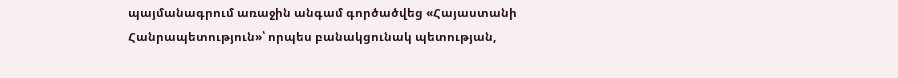պայմանագրում առաջին անգամ գործածվեց «Հայաստանի Հանրապետություն»՝ որպես բանակցունակ պետության,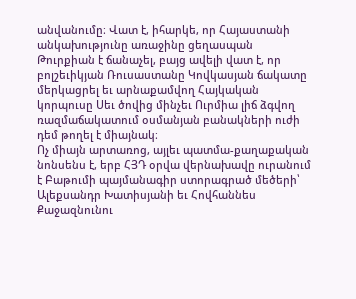անվանումը։ Վատ է, իհարկե, որ Հայաստանի անկախությունը առաջինը ցեղասպան Թուրքիան է ճանաչել, բայց ավելի վատ է, որ բոլշեւիկյան Ռուսաստանը Կովկասյան ճակատը մերկացրել եւ արնաքամվող Հայկական կորպուսը Սեւ ծովից մինչեւ Ուրմիա լիճ ձգվող ռազմաճակատում օսմանյան բանակների ուժի դեմ թողել է միայնակ։
Ոչ միայն արտառոց, այլեւ պատմա-քաղաքական նոնսենս է, երբ ՀՅԴ օրվա վերնախավը ուրանում է Բաթումի պայմանագիր ստորագրած մեծերի՝ Ալեքսանդր Խատիսյանի եւ Հովհաննես Քաջազնունու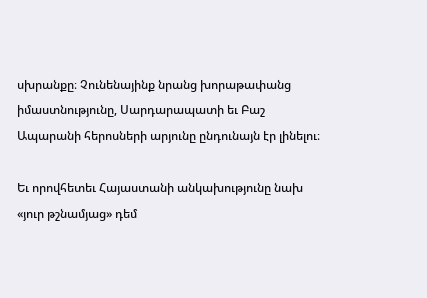սխրանքը։ Չունենայինք նրանց խորաթափանց իմաստնությունը, Սարդարապատի եւ Բաշ Ապարանի հերոսների արյունը ընդունայն էր լինելու։

Եւ որովհետեւ Հայաստանի անկախությունը նախ «յուր թշնամյաց» դեմ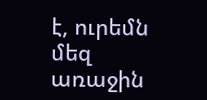է, ուրեմն մեզ առաջին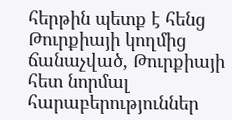հերթին պետք է հենց Թուրքիայի կողմից ճանաչված, Թուրքիայի հետ նորմալ հարաբերություններ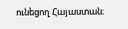ունեցող Հայաստան։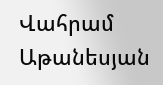Վահրամ Աթանեսյան